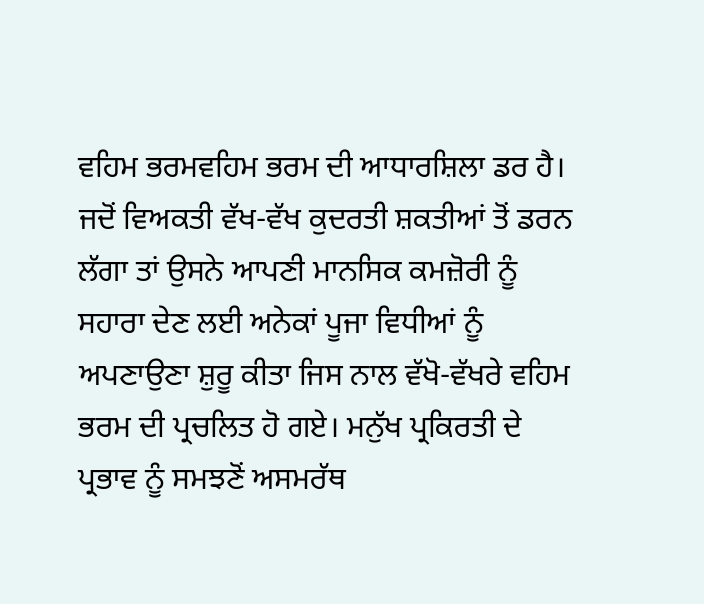ਵਹਿਮ ਭਰਮਵਹਿਮ ਭਰਮ ਦੀ ਆਧਾਰਸ਼ਿਲਾ ਡਰ ਹੈ। ਜਦੋਂ ਵਿਅਕਤੀ ਵੱਖ-ਵੱਖ ਕੁਦਰਤੀ ਸ਼ਕਤੀਆਂ ਤੋਂ ਡਰਨ ਲੱਗਾ ਤਾਂ ਉਸਨੇ ਆਪਣੀ ਮਾਨਸਿਕ ਕਮਜ਼ੋਰੀ ਨੂੰ ਸਹਾਰਾ ਦੇਣ ਲਈ ਅਨੇਕਾਂ ਪੂਜਾ ਵਿਧੀਆਂ ਨੂੰ ਅਪਣਾਉਣਾ ਸ਼ੁਰੂ ਕੀਤਾ ਜਿਸ ਨਾਲ ਵੱਖੋ-ਵੱਖਰੇ ਵਹਿਮ ਭਰਮ ਦੀ ਪ੍ਰਚਲਿਤ ਹੋ ਗਏ। ਮਨੁੱਖ ਪ੍ਰਕਿਰਤੀ ਦੇ ਪ੍ਰਭਾਵ ਨੂੰ ਸਮਝਣੋਂ ਅਸਮਰੱਥ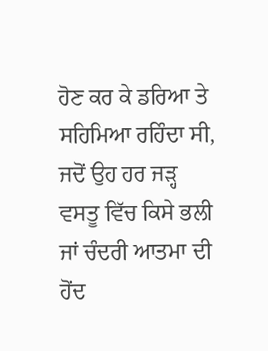ਹੋਣ ਕਰ ਕੇ ਡਰਿਆ ਤੇ ਸਹਿਮਿਆ ਰਹਿੰਦਾ ਸੀ, ਜਦੋਂ ਉਹ ਹਰ ਜੜ੍ਹ ਵਸਤੂ ਵਿੱਚ ਕਿਸੇ ਭਲੀ ਜਾਂ ਚੰਦਰੀ ਆਤਮਾ ਦੀ ਹੋਂਦ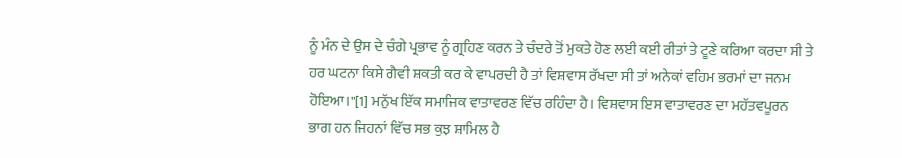ਨੂੰ ਮੰਨ ਦੇ ਉਸ ਦੇ ਚੰਗੇ ਪ੍ਰਭਾਵ ਨੂੰ ਗ੍ਰਹਿਣ ਕਰਨ ਤੇ ਚੰਦਰੇ ਤੋਂ ਮੁਕਤੇ ਹੋਣ ਲਈ ਕਈ ਰੀਤਾਂ ਤੇ ਟੂਣੇ ਕਰਿਆ ਕਰਦਾ ਸੀ ਤੇ ਹਰ ਘਟਨਾ ਕਿਸੇ ਗੈਵੀ ਸ਼ਕਤੀ ਕਰ ਕੇ ਵਾਪਰਦੀ ਹੈ ਤਾਂ ਵਿਸ਼ਵਾਸ ਰੱਖਦਾ ਸੀ ਤਾਂ ਅਨੇਕਾਂ ਵਹਿਮ ਭਰਮਾਂ ਦਾ ਜਨਮ ਹੋਇਆ।"[1] ਮਨੁੱਖ ਇੱਕ ਸਮਾਜਿਕ ਵਾਤਾਵਰਣ ਵਿੱਚ ਰਹਿੰਦਾ ਹੈ। ਵਿਸ਼ਵਾਸ ਇਸ ਵਾਤਾਵਰਣ ਦਾ ਮਹੱਤਵਪੂਰਨ ਭਾਗ ਹਨ ਜਿਹਨਾਂ ਵਿੱਚ ਸਭ ਕੁਝ ਸ਼ਾਮਿਲ ਹੈ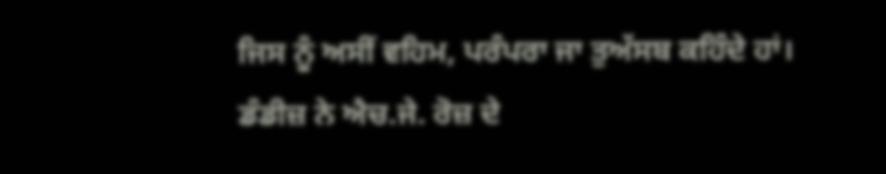ਜਿਸ ਨੂੰ ਅਸੀਂ ਵਹਿਮ, ਪਰੰਪਰਾ ਜਾ ਤੁਅੱਸਬ ਕਹਿੰਦੇ ਹਾਂ। ਡੰਡੀਜ਼ ਨੇ ਐਚ.ਜੇ. ਰੋਜ਼ ਦੇ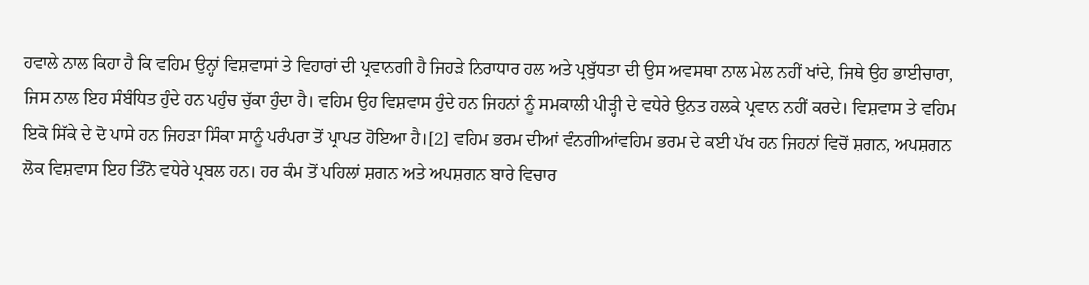ਹਵਾਲੇ ਨਾਲ ਕਿਹਾ ਹੈ ਕਿ ਵਹਿਮ ਉਨ੍ਹਾਂ ਵਿਸ਼ਵਾਸਾਂ ਤੇ ਵਿਹਾਰਾਂ ਦੀ ਪ੍ਰਵਾਨਗੀ ਹੈ ਜਿਹੜੇ ਨਿਰਾਧਾਰ ਹਲ ਅਤੇ ਪ੍ਰਬੁੱਧਤਾ ਦੀ ਉਸ ਅਵਸਥਾ ਨਾਲ ਮੇਲ ਨਹੀਂ ਖਾਂਦੇ, ਜਿਥੇ ਉਹ ਭਾਈਚਾਰਾ, ਜਿਸ ਨਾਲ ਇਹ ਸੰਬੰਧਿਤ ਹੁੰਦੇ ਹਨ ਪਹੁੰਚ ਚੁੱਕਾ ਹੁੰਦਾ ਹੈ। ਵਹਿਮ ਉਹ ਵਿਸ਼ਵਾਸ ਹੁੰਦੇ ਹਨ ਜਿਹਨਾਂ ਨੂੰ ਸਮਕਾਲੀ ਪੀੜ੍ਹੀ ਦੇ ਵਧੇਰੇ ਉਨਤ ਹਲਕੇ ਪ੍ਰਵਾਨ ਨਹੀਂ ਕਰਦੇ। ਵਿਸ਼ਵਾਸ ਤੇ ਵਹਿਮ ਇਕੋ ਸਿੱਕੇ ਦੇ ਦੋ ਪਾਸੇ ਹਨ ਜਿਹੜਾ ਸਿੰਕਾ ਸਾਨੂੰ ਪਰੰਪਰਾ ਤੋਂ ਪ੍ਰਾਪਤ ਹੋਇਆ ਹੈ।[2] ਵਹਿਮ ਭਰਮ ਦੀਆਂ ਵੰਨਗੀਆਂਵਹਿਮ ਭਰਮ ਦੇ ਕਈ ਪੱਖ ਹਨ ਜਿਹਨਾਂ ਵਿਚੋਂ ਸ਼ਗਨ, ਅਪਸ਼ਗਨ ਲੋਕ ਵਿਸ਼ਵਾਸ ਇਹ ਤਿੰਨੋ ਵਧੇਰੇ ਪ੍ਰਬਲ ਹਨ। ਹਰ ਕੰਮ ਤੋਂ ਪਹਿਲਾਂ ਸ਼ਗਨ ਅਤੇ ਅਪਸ਼ਗਨ ਬਾਰੇ ਵਿਚਾਰ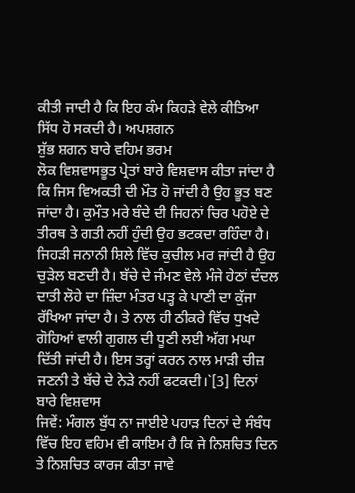ਕੀਤੀ ਜਾਦੀ ਹੈ ਕਿ ਇਹ ਕੰਮ ਕਿਹੜੇ ਵੇਲੇ ਕੀਤਿਆ ਸਿੱਧ ਹੋ ਸਕਦੀ ਹੈ। ਅਪਸ਼ਗਨ
ਸ਼ੁੱਭ ਸ਼ਗਨ ਬਾਰੇ ਵਹਿਮ ਭਰਮ
ਲੋਕ ਵਿਸ਼ਵਾਸਭੂਤ ਪ੍ਰੇਤਾਂ ਬਾਰੇ ਵਿਸ਼ਵਾਸ ਕੀਤਾ ਜਾਂਦਾ ਹੈ ਕਿ ਜਿਸ ਵਿਅਕਤੀ ਦੀ ਮੌਤ ਹੋ ਜਾਂਦੀ ਹੈ ਉਹ ਭੂਤ ਬਣ ਜਾਂਦਾ ਹੈ। ਕੁਮੌਤ ਮਰੇ ਬੰਦੇ ਦੀ ਜਿਹਨਾਂ ਚਿਰ ਪਹੋਏ ਦੇ ਤੀਰਥ ਤੇ ਗਤੀ ਨਹੀਂ ਹੁੰਦੀ ਉਹ ਭਟਕਦਾ ਰਹਿੰਦਾ ਹੈ। ਜਿਹੜੀ ਜਨਾਨੀ ਸ਼ਿਲੇ ਵਿੱਚ ਕੁਚੀਲ ਮਰ ਜਾਂਦੀ ਹੈ ਉਹ ਚੁੜੇਲ ਬਣਦੀ ਹੈ। ਬੱਚੇ ਦੇ ਜੰਮਣ ਵੇਲੇ ਮੰਜੇ ਹੇਠਾਂ ਦੰਦਲ ਦਾਤੀ ਲੋਹੇ ਦਾ ਜ਼ਿੰਦਾ ਮੰਤਰ ਪੜ੍ਹ ਕੇ ਪਾਣੀ ਦਾ ਕੁੱਜਾ ਰੱਖਿਆ ਜਾਂਦਾ ਹੈ। ਤੇ ਨਾਲ ਹੀ ਠੀਕਰੇ ਵਿੱਚ ਧੁਖਦੇ ਗੋਹਿਆਂ ਵਾਲੀ ਗੁਗਲ ਦੀ ਧੂਣੀ ਲਈ ਅੱਗ ਮਘਾ ਦਿੱਤੀ ਜਾਂਦੀ ਹੈ। ਇਸ ਤਰ੍ਹਾਂ ਕਰਨ ਨਾਲ ਮਾੜੀ ਚੀਜ਼ ਜਣਨੀ ਤੇ ਬੱਚੇ ਦੇ ਨੇੜੇ ਨਹੀਂ ਫਟਕਦੀ।`[3] ਦਿਨਾਂ ਬਾਰੇ ਵਿਸ਼ਵਾਸ
ਜਿਵੇਂ: ਮੰਗਲ ਬੁੱਧ ਨਾ ਜਾਈਏ ਪਹਾੜ ਦਿਨਾਂ ਦੇ ਸੰਬੰਧ ਵਿੱਚ ਇਹ ਵਹਿਮ ਵੀ ਕਾਇਮ ਹੈ ਕਿ ਜੇ ਨਿਸ਼ਚਿਤ ਦਿਨ ਤੇ ਨਿਸ਼ਚਿਤ ਕਾਰਜ ਕੀਤਾ ਜਾਵੇ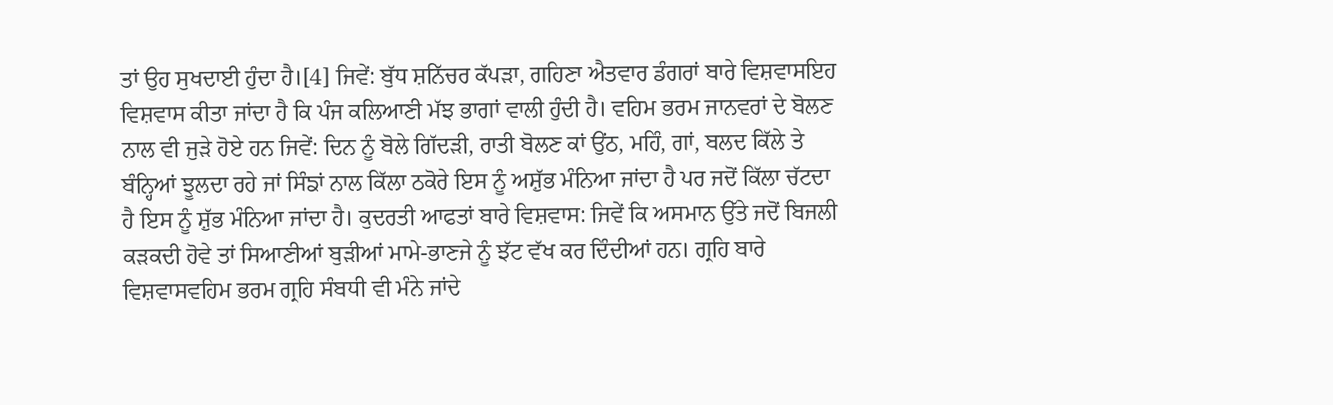ਤਾਂ ਉਹ ਸੁਖਦਾਈ ਹੁੰਦਾ ਹੈ।[4] ਜਿਵੇਂ: ਬੁੱਧ ਸ਼ਨਿੱਚਰ ਕੱਪੜਾ, ਗਹਿਣਾ ਐਤਵਾਰ ਡੰਗਰਾਂ ਬਾਰੇ ਵਿਸ਼ਵਾਸਇਹ ਵਿਸ਼ਵਾਸ ਕੀਤਾ ਜਾਂਦਾ ਹੈ ਕਿ ਪੰਜ ਕਲਿਆਣੀ ਮੱਝ ਭਾਗਾਂ ਵਾਲੀ ਹੁੰਦੀ ਹੈ। ਵਹਿਮ ਭਰਮ ਜਾਨਵਰਾਂ ਦੇ ਬੋਲਣ ਨਾਲ ਵੀ ਜੁੜੇ ਹੋਏ ਹਨ ਜਿਵੇਂ: ਦਿਨ ਨੂੰ ਬੋਲੇ ਗਿੱਦੜੀ, ਰਾਤੀ ਬੋਲਣ ਕਾਂ ਉਂਠ, ਮਹਿੰ, ਗਾਂ, ਬਲਦ ਕਿੱਲੇ ਤੇ ਬੰਨ੍ਹਿਆਂ ਝੂਲਦਾ ਰਹੇ ਜਾਂ ਸਿੰਙਾਂ ਨਾਲ ਕਿੱਲਾ ਠਕੋਰੇ ਇਸ ਨੂੰ ਅਸ਼ੁੱਭ ਮੰਨਿਆ ਜਾਂਦਾ ਹੈ ਪਰ ਜਦੋਂ ਕਿੱਲਾ ਚੱਟਦਾ ਹੈ ਇਸ ਨੂੰ ਸ਼ੁੱਭ ਮੰਨਿਆ ਜਾਂਦਾ ਹੈ। ਕੁਦਰਤੀ ਆਫਤਾਂ ਬਾਰੇ ਵਿਸ਼ਵਾਸ: ਜਿਵੇਂ ਕਿ ਅਸਮਾਨ ਉੱਤੇ ਜਦੋਂ ਬਿਜਲੀ ਕੜਕਦੀ ਹੋਵੇ ਤਾਂ ਸਿਆਣੀਆਂ ਬੁੜੀਆਂ ਮਾਮੇ-ਭਾਣਜੇ ਨੂੰ ਝੱਟ ਵੱਖ ਕਰ ਦਿੰਦੀਆਂ ਹਨ। ਗ੍ਰਹਿ ਬਾਰੇ ਵਿਸ਼ਵਾਸਵਹਿਮ ਭਰਮ ਗ੍ਰਹਿ ਸੰਬਧੀ ਵੀ ਮੰਨੇ ਜਾਂਦੇ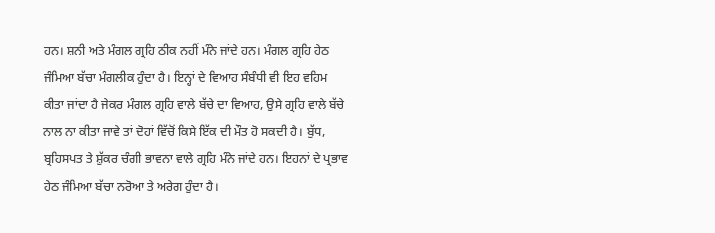ਹਨ। ਸ਼ਨੀ ਅਤੇ ਮੰਗਲ ਗ੍ਰਹਿ ਠੀਕ ਨਹੀਂ ਮੰਨੇ ਜਾਂਦੇ ਹਨ। ਮੰਗਲ ਗ੍ਰਹਿ ਹੇਠ ਜੰਮਿਆ ਬੱਚਾ ਮੰਗਲੀਕ ਹੁੰਦਾ ਹੈ। ਇਨ੍ਹਾਂ ਦੇ ਵਿਆਹ ਸੰਬੰਧੀ ਵੀ ਇਹ ਵਹਿਮ ਕੀਤਾ ਜਾਂਦਾ ਹੈ ਜੇਕਰ ਮੰਗਲ ਗ੍ਰਹਿ ਵਾਲੇ ਬੱਚੇ ਦਾ ਵਿਆਹ, ਉਸੇ ਗ੍ਰਹਿ ਵਾਲੇ ਬੱਚੇ ਨਾਲ ਨਾ ਕੀਤਾ ਜਾਵੇ ਤਾਂ ਦੋਹਾਂ ਵਿੱਚੋਂ ਕਿਸੇ ਇੱਕ ਦੀ ਮੌਤ ਹੋ ਸਕਦੀ ਹੈ। ਬੁੱਧ, ਬ੍ਰਹਿਸਪਤ ਤੇ ਸ਼ੁੱਕਰ ਚੰਗੀ ਭਾਵਨਾ ਵਾਲੇ ਗ੍ਰਹਿ ਮੰਨੇ ਜਾਂਦੇ ਹਨ। ਇਹਨਾਂ ਦੇ ਪ੍ਰਭਾਵ ਹੇਠ ਜੰਮਿਆ ਬੱਚਾ ਨਰੋਆ ਤੇ ਅਰੇਗ ਹੁੰਦਾ ਹੈ।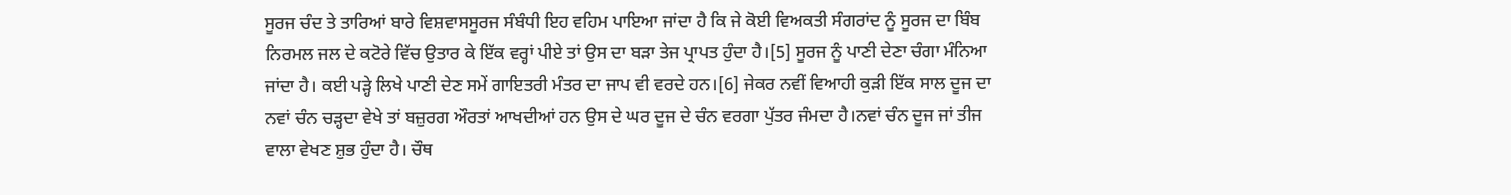ਸੂਰਜ ਚੰਦ ਤੇ ਤਾਰਿਆਂ ਬਾਰੇ ਵਿਸ਼ਵਾਸਸੂਰਜ ਸੰਬੰਧੀ ਇਹ ਵਹਿਮ ਪਾਇਆ ਜਾਂਦਾ ਹੈ ਕਿ ਜੇ ਕੋਈ ਵਿਅਕਤੀ ਸੰਗਰਾਂਦ ਨੂੰ ਸੂਰਜ ਦਾ ਬਿੰਬ ਨਿਰਮਲ ਜਲ ਦੇ ਕਟੋਰੇ ਵਿੱਚ ਉਤਾਰ ਕੇ ਇੱਕ ਵਰ੍ਹਾਂ ਪੀਏ ਤਾਂ ਉਸ ਦਾ ਬੜਾ ਤੇਜ ਪ੍ਰਾਪਤ ਹੁੰਦਾ ਹੈ।[5] ਸੂਰਜ ਨੂੰ ਪਾਣੀ ਦੇਣਾ ਚੰਗਾ ਮੰਨਿਆ ਜਾਂਦਾ ਹੈ। ਕਈ ਪੜ੍ਹੇ ਲਿਖੇ ਪਾਣੀ ਦੇਣ ਸਮੇਂ ਗਾਇਤਰੀ ਮੰਤਰ ਦਾ ਜਾਪ ਵੀ ਵਰਦੇ ਹਨ।[6] ਜੇਕਰ ਨਵੀਂ ਵਿਆਹੀ ਕੁੜੀ ਇੱਕ ਸਾਲ ਦੂਜ ਦਾ ਨਵਾਂ ਚੰਨ ਚੜ੍ਹਦਾ ਵੇਖੇ ਤਾਂ ਬਜ਼ੁਰਗ ਔਰਤਾਂ ਆਖਦੀਆਂ ਹਨ ਉਸ ਦੇ ਘਰ ਦੂਜ ਦੇ ਚੰਨ ਵਰਗਾ ਪੁੱਤਰ ਜੰਮਦਾ ਹੈ।ਨਵਾਂ ਚੰਨ ਦੂਜ ਜਾਂ ਤੀਜ ਵਾਲਾ ਵੇਖਣ ਸ਼ੁਭ ਹੁੰਦਾ ਹੈ। ਚੌਥ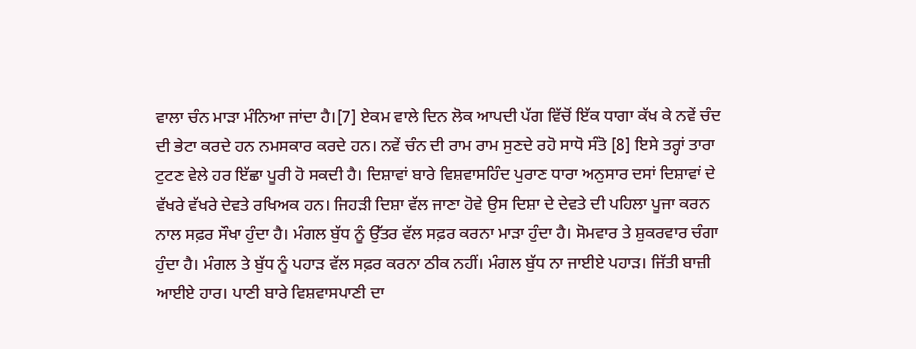ਵਾਲਾ ਚੰਨ ਮਾੜਾ ਮੰਨਿਆ ਜਾਂਦਾ ਹੈ।[7] ਏਕਮ ਵਾਲੇ ਦਿਨ ਲੋਕ ਆਪਦੀ ਪੱਗ ਵਿੱਚੋਂ ਇੱਕ ਧਾਗਾ ਕੱਖ ਕੇ ਨਵੇਂ ਚੰਦ ਦੀ ਭੇਟਾ ਕਰਦੇ ਹਨ ਨਮਸਕਾਰ ਕਰਦੇ ਹਨ। ਨਵੇਂ ਚੰਨ ਦੀ ਰਾਮ ਰਾਮ ਸੁਣਦੇ ਰਹੋ ਸਾਧੋ ਸੰਤੋ [8] ਇਸੇ ਤਰ੍ਹਾਂ ਤਾਰਾ ਟੁਟਣ ਵੇਲੇ ਹਰ ਇੱਛਾ ਪੂਰੀ ਹੋ ਸਕਦੀ ਹੈ। ਦਿਸ਼ਾਵਾਂ ਬਾਰੇ ਵਿਸ਼ਵਾਸਹਿੰਦ ਪੁਰਾਣ ਧਾਰਾ ਅਨੁਸਾਰ ਦਸਾਂ ਦਿਸ਼ਾਵਾਂ ਦੇ ਵੱਖਰੇ ਵੱਖਰੇ ਦੇਵਤੇ ਰਖਿਅਕ ਹਨ। ਜਿਹੜੀ ਦਿਸ਼ਾ ਵੱਲ ਜਾਣਾ ਹੋਵੇ ਉਸ ਦਿਸ਼ਾ ਦੇ ਦੇਵਤੇ ਦੀ ਪਹਿਲਾ ਪੂਜਾ ਕਰਨ ਨਾਲ ਸਫ਼ਰ ਸੌਖਾ ਹੁੰਦਾ ਹੈ। ਮੰਗਲ ਬੁੱਧ ਨੂੰ ਉੱਤਰ ਵੱਲ ਸਫ਼ਰ ਕਰਨਾ ਮਾੜਾ ਹੁੰਦਾ ਹੈ। ਸੋਮਵਾਰ ਤੇ ਸ਼ੁਕਰਵਾਰ ਚੰਗਾ ਹੁੰਦਾ ਹੈ। ਮੰਗਲ ਤੇ ਬੁੱਧ ਨੂੰ ਪਹਾੜ ਵੱਲ ਸਫ਼ਰ ਕਰਨਾ ਠੀਕ ਨਹੀਂ। ਮੰਗਲ ਬੁੱਧ ਨਾ ਜਾਈਏ ਪਹਾੜ। ਜਿੱਤੀ ਬਾਜ਼ੀ ਆਈਏ ਹਾਰ। ਪਾਣੀ ਬਾਰੇ ਵਿਸ਼ਵਾਸਪਾਣੀ ਦਾ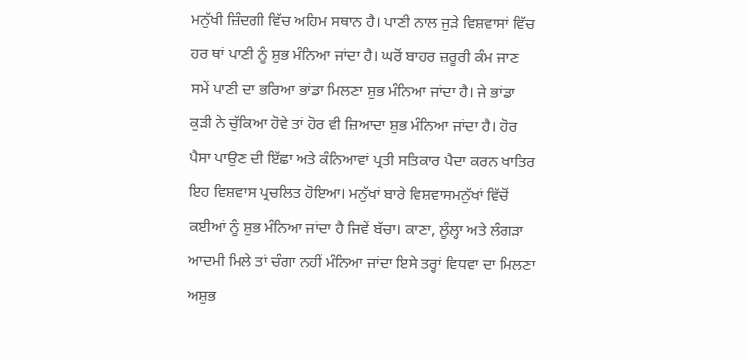ਮਨੁੱਖੀ ਜ਼ਿੰਦਗੀ ਵਿੱਚ ਅਹਿਮ ਸਥਾਨ ਹੈ। ਪਾਣੀ ਨਾਲ ਜੁੜੇ ਵਿਸ਼ਵਾਸਾਂ ਵਿੱਚ ਹਰ ਥਾਂ ਪਾਣੀ ਨੂੰ ਸ਼ੁਭ ਮੰਨਿਆ ਜਾਂਦਾ ਹੈ। ਘਰੋਂ ਬਾਹਰ ਜ਼ਰੂਰੀ ਕੰਮ ਜਾਣ ਸਮੇਂ ਪਾਣੀ ਦਾ ਭਰਿਆ ਭਾਂਡਾ ਮਿਲਣਾ ਸ਼ੁਭ ਮੰਨਿਆ ਜਾਂਦਾ ਹੈ। ਜੇ ਭਾਂਡਾ ਕੁੜੀ ਨੇ ਚੁੱਕਿਆ ਹੋਵੇ ਤਾਂ ਹੋਰ ਵੀ ਜ਼ਿਆਦਾ ਸ਼ੁਭ ਮੰਨਿਆ ਜਾਂਦਾ ਹੈ। ਹੋਰ ਪੈਸਾ ਪਾਉਣ ਦੀ ਇੱਛਾ ਅਤੇ ਕੰਨਿਆਵਾਂ ਪ੍ਰਤੀ ਸਤਿਕਾਰ ਪੈਦਾ ਕਰਨ ਖਾਤਿਰ ਇਹ ਵਿਸ਼ਵਾਸ ਪ੍ਰਚਲਿਤ ਹੋਇਆ। ਮਨੁੱਖਾਂ ਬਾਰੇ ਵਿਸ਼ਵਾਸਮਨੁੱਖਾਂ ਵਿੱਚੋਂ ਕਈਆਂ ਨੂੰ ਸ਼ੁਭ ਮੰਨਿਆ ਜਾਂਦਾ ਹੈ ਜਿਵੇਂ ਬੱਚਾ। ਕਾਣਾ, ਲੂੰਲ੍ਹਾ ਅਤੇ ਲੰਗੜਾ ਆਦਮੀ ਮਿਲੇ ਤਾਂ ਚੰਗਾ ਨਹੀਂ ਮੰਨਿਆ ਜਾਂਦਾ ਇਸੇ ਤਰ੍ਹਾਂ ਵਿਧਵਾ ਦਾ ਮਿਲਣਾ ਅਸ਼ੁਭ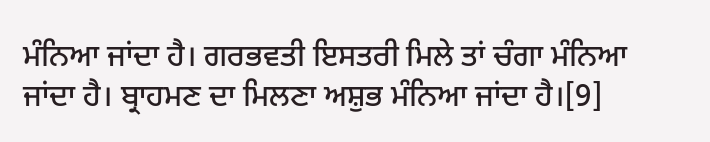ਮੰਨਿਆ ਜਾਂਦਾ ਹੈ। ਗਰਭਵਤੀ ਇਸਤਰੀ ਮਿਲੇ ਤਾਂ ਚੰਗਾ ਮੰਨਿਆ ਜਾਂਦਾ ਹੈ। ਬ੍ਰਾਹਮਣ ਦਾ ਮਿਲਣਾ ਅਸ਼ੁਭ ਮੰਨਿਆ ਜਾਂਦਾ ਹੈ।[9]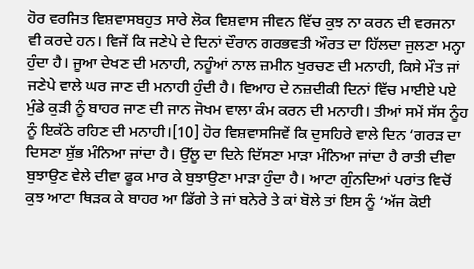ਹੋਰ ਵਰਜਿਤ ਵਿਸ਼ਵਾਸਬਹੁਤ ਸਾਰੇ ਲੋਕ ਵਿਸ਼ਵਾਸ ਜੀਵਨ ਵਿੱਚ ਕੁਝ ਨਾ ਕਰਨ ਦੀ ਵਰਜਨਾ ਵੀ ਕਰਦੇ ਹਨ। ਵਿਜੇਂ ਕਿ ਜਣੇਪੇ ਦੇ ਦਿਨਾਂ ਦੌਰਾਨ ਗਰਭਵਤੀ ਔਰਤ ਦਾ ਹਿੱਲਦਾ ਜੁਲਣਾ ਮਨ੍ਹਾ ਹੁੰਦਾ ਹੈ। ਜੂਆ ਦੇਖਣ ਦੀ ਮਨਾਹੀ, ਨਹੂੰਆਂ ਨਾਲ ਜ਼ਮੀਨ ਖੁਰਚਣ ਦੀ ਮਨਾਹੀ, ਕਿਸੇ ਮੌਤ ਜਾਂ ਜਣੇਪੇ ਵਾਲੇ ਘਰ ਜਾਣ ਦੀ ਮਨਾਹੀ ਹੁੰਦੀ ਹੈ। ਵਿਆਹ ਦੇ ਨਜ਼ਦੀਕੀ ਦਿਨਾਂ ਵਿੱਚ ਮਾਈਏ ਪਏ ਮੁੰਡੇ ਕੁੜੀ ਨੂੰ ਬਾਹਰ ਜਾਣ ਦੀ ਜਾਨ ਜੋਖਮ ਵਾਲਾ ਕੰਮ ਕਰਨ ਦੀ ਮਨਾਹੀ। ਤੀਆਂ ਸਮੇਂ ਸੱਸ ਨੂੰਹ ਨੂੰ ਇਕੱਠੇ ਰਹਿਣ ਦੀ ਮਨਾਹੀ।[10] ਹੋਰ ਵਿਸ਼ਵਾਸਜਿਵੇਂ ਕਿ ਦੁਸਹਿਰੇ ਵਾਲੇ ਦਿਨ ‘ਗਰੜ ਦਾ ਦਿਸਣਾ ਸ਼ੁੱਭ ਮੰਨਿਆ ਜਾਂਦਾ ਹੈ। ਉੱਲੂ ਦਾ ਦਿਨੇ ਦਿੱਸਣਾ ਮਾੜਾ ਮੰਨਿਆ ਜਾਂਦਾ ਹੈ ਰਾਤੀ ਦੀਵਾ ਬੁਝਾਉਣ ਵੇਲੇ ਦੀਵਾ ਫੂਕ ਮਾਰ ਕੇ ਬੁਝਾਉਣਾ ਮਾੜਾ ਹੁੰਦਾ ਹੈ। ਆਟਾ ਗੁੰਨਦਿਆਂ ਪਰਾਂਤ ਵਿਚੋਂ ਕੁਝ ਆਟਾ ਥਿੜਕ ਕੇ ਬਾਹਰ ਆ ਡਿੱਗੇ ਤੇ ਜਾਂ ਬਨੇਰੇ ਤੇ ਕਾਂ ਬੋਲੇ ਤਾਂ ਇਸ ਨੂੰ ‘ਅੱਜ ਕੋਈ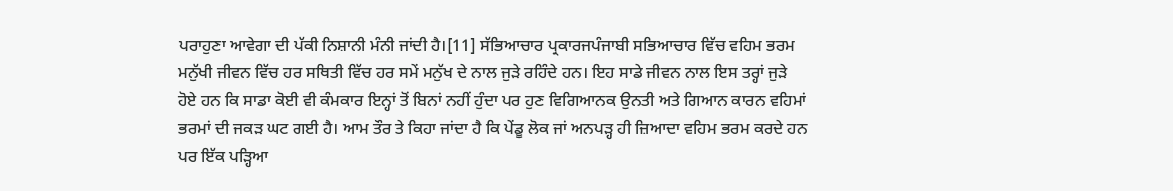ਪਰਾਹੁਣਾ ਆਵੇਗਾ ਦੀ ਪੱਕੀ ਨਿਸ਼ਾਨੀ ਮੰਨੀ ਜਾਂਦੀ ਹੈ।[11] ਸੱਭਿਆਚਾਰ ਪ੍ਰਕਾਰਜਪੰਜਾਬੀ ਸਭਿਆਚਾਰ ਵਿੱਚ ਵਹਿਮ ਭਰਮ ਮਨੁੱਖੀ ਜੀਵਨ ਵਿੱਚ ਹਰ ਸਥਿਤੀ ਵਿੱਚ ਹਰ ਸਮੇਂ ਮਨੁੱਖ ਦੇ ਨਾਲ ਜੁੜੇ ਰਹਿੰਦੇ ਹਨ। ਇਹ ਸਾਡੇ ਜੀਵਨ ਨਾਲ ਇਸ ਤਰ੍ਹਾਂ ਜੁੜੇ ਹੋਏ ਹਨ ਕਿ ਸਾਡਾ ਕੋਈ ਵੀ ਕੰਮਕਾਰ ਇਨ੍ਹਾਂ ਤੋਂ ਬਿਨਾਂ ਨਹੀਂ ਹੁੰਦਾ ਪਰ ਹੁਣ ਵਿਗਿਆਨਕ ਉਨਤੀ ਅਤੇ ਗਿਆਨ ਕਾਰਨ ਵਹਿਮਾਂ ਭਰਮਾਂ ਦੀ ਜਕੜ ਘਟ ਗਈ ਹੈ। ਆਮ ਤੌਰ ਤੇ ਕਿਹਾ ਜਾਂਦਾ ਹੈ ਕਿ ਪੇਂਡੂ ਲੋਕ ਜਾਂ ਅਨਪੜ੍ਹ ਹੀ ਜ਼ਿਆਦਾ ਵਹਿਮ ਭਰਮ ਕਰਦੇ ਹਨ ਪਰ ਇੱਕ ਪੜ੍ਹਿਆ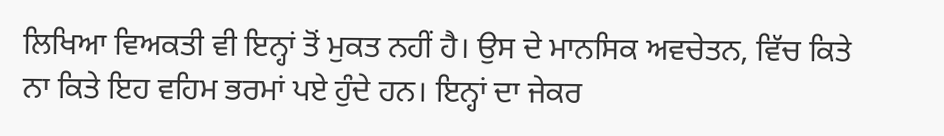ਲਿਖਿਆ ਵਿਅਕਤੀ ਵੀ ਇਨ੍ਹਾਂ ਤੋਂ ਮੁਕਤ ਨਹੀਂ ਹੈ। ਉਸ ਦੇ ਮਾਨਸਿਕ ਅਵਚੇਤਨ, ਵਿੱਚ ਕਿਤੇ ਨਾ ਕਿਤੇ ਇਹ ਵਹਿਮ ਭਰਮਾਂ ਪਏ ਹੁੰਦੇ ਹਨ। ਇਨ੍ਹਾਂ ਦਾ ਜੇਕਰ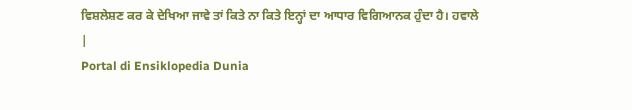ਵਿਸ਼ਲੇਸ਼ਣ ਕਰ ਕੇ ਦੇਖਿਆ ਜਾਵੇ ਤਾਂ ਕਿਤੇ ਨਾ ਕਿਤੇ ਇਨ੍ਹਾਂ ਦਾ ਆਧਾਰ ਵਿਗਿਆਨਕ ਹੁੰਦਾ ਹੈ। ਹਵਾਲੇ
|
Portal di Ensiklopedia Dunia